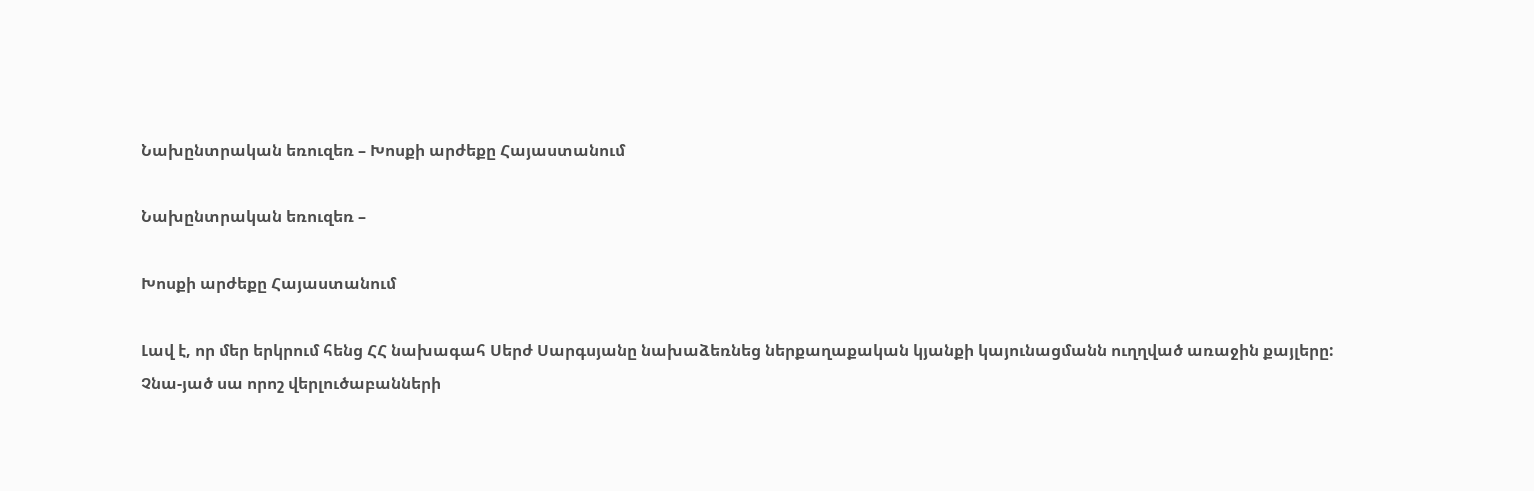Նախընտրական եռուզեռ – Խոսքի արժեքը Հայաստանում

Նախընտրական եռուզեռ –

Խոսքի արժեքը Հայաստանում

Լավ է, որ մեր երկրում հենց ՀՀ նախագահ Սերժ Սարգսյանը նախաձեռնեց ներքաղաքական կյանքի կայունացմանն ուղղված առաջին քայլերը: Չնա-յած սա որոշ վերլուծաբանների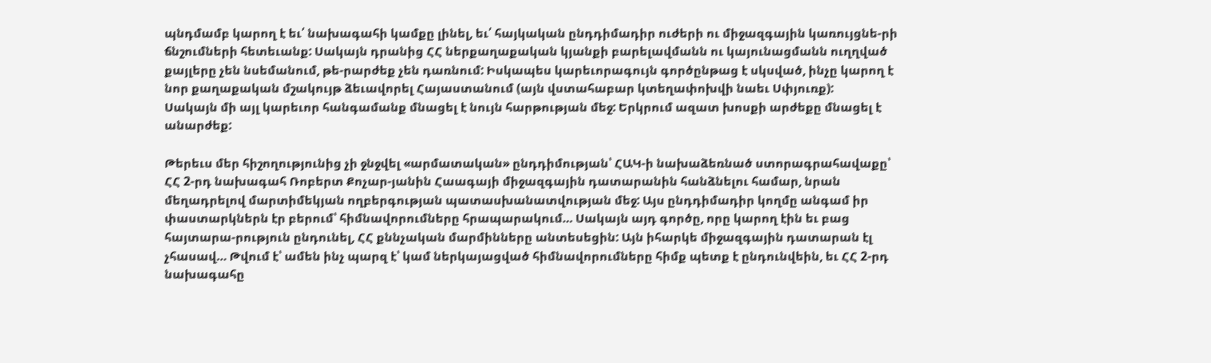պնդմամբ կարող է եւ՛ նախագահի կամքը լինել, եւ՛ հայկական ընդդիմադիր ուժերի ու միջազգային կառույցնե-րի ճնշումների հետեւանք: Սակայն դրանից ՀՀ ներքաղաքական կյանքի բարելավմանն ու կայունացմանն ուղղված քայլերը չեն նսեմանում, թե-րարժեք չեն դառնում: Իսկապես կարեւորագույն գործընթաց է սկսված, ինչը կարող է նոր քաղաքական մշակույթ ձեւավորել Հայաստանում (այն վստահաբար կտեղափոխվի նաեւ Սփյուռք):
Սակայն մի այլ կարեւոր հանգամանք մնացել է նույն հարթության մեջ: Երկրում ազատ խոսքի արժեքը մնացել է անարժեք:

Թերեւս մեր հիշողությունից չի ջնջվել «արմատական» ընդդիմության՝ ՀԱԿ-ի նախաձեռնած ստորագրահավաքը՝ ՀՀ 2-րդ նախագահ Ռոբերտ Քոչար-յանին Հաագայի միջազգային դատարանին հանձնելու համար, նրան մեղադրելով մարտիմեկյան ողբերգության պատասխանատվության մեջ: Այս ընդդիմադիր կողմը անգամ իր փաստարկներն էր բերում՝ հիմնավորումները հրապարակում… Սակայն այդ գործը, որը կարող էին եւ բաց հայտարա-րություն ընդունել, ՀՀ քննչական մարմինները անտեսեցին: Այն իհարկե միջազգային դատարան էլ չհասավ… Թվում է՝ ամեն ինչ պարզ է՝ կամ ներկայացված հիմնավորումները հիմք պետք է ընդունվեին, եւ ՀՀ 2-րդ նախագահը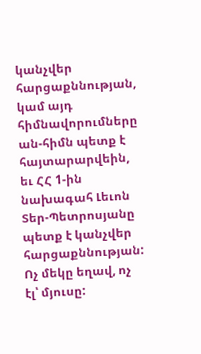կանչվեր հարցաքննության, կամ այդ հիմնավորումները ան-հիմն պետք է հայտարարվեին, եւ ՀՀ 1-ին նախագահ Լեւոն Տեր-Պետրոսյանը պետք է կանչվեր հարցաքննության: Ոչ մեկը եղավ, ոչ էլ՝ մյուսը: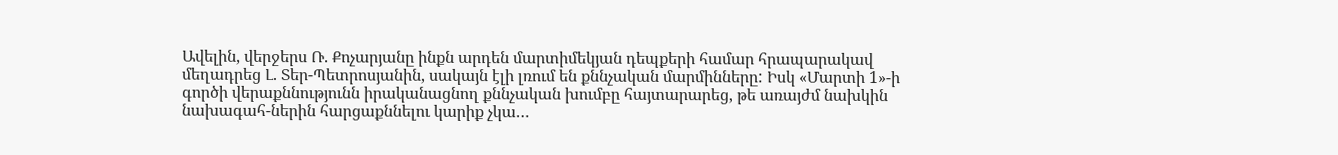Ավելին, վերջերս Ռ. Քոչարյանը ինքն արդեն մարտիմեկյան դեպքերի համար հրապարակավ մեղադրեց Լ. Տեր-Պետրոսյանին, սակայն էլի լռում են քննչական մարմինները: Իսկ «Մարտի 1»-ի գործի վերաքննությունն իրականացնող քննչական խումբը հայտարարեց, թե առայժմ նախկին նախագահ-ներին հարցաքննելու կարիք չկա…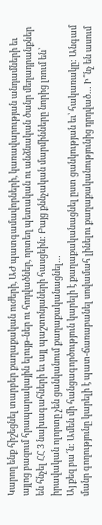Կարող ենք հիշեցնել տարբեր քաղաքական ուժերի, ԱԺ պատգամավորների, կառավարության անդամների եւ այլոց բազում հրապարակային ելույթ-ներ ու հոդվածներ, որտեղ պետական ու անձնական ծանր մեղադրանքներ են հնչել ՀՀ 3 նախագահների եւ այլ պաշտոնյաների հասցեին: Բայց քննչական մարմինները նորից լռում են՝ իրավական ոլորտը չեն ցանկանում քաղաքականացնել…
Այ քեզ բա՜ն: Ամեն մի հանցագործություն կարելի է քաղաքականացնել ըստ ցանկության եւ՝ հակառակը: Անգամ մանր գողությունը կարելի է պատ-ճառաբանել սովամահ լինելու քաղաքականությունից դրդված… Ի՞նչ են ասում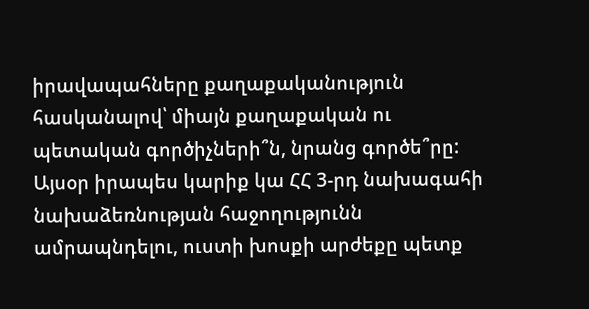իրավապահները քաղաքականություն հասկանալով՝ միայն քաղաքական ու պետական գործիչների՞ն, նրանց գործե՞րը:
Այսօր իրապես կարիք կա ՀՀ 3-րդ նախագահի նախաձեռնության հաջողությունն ամրապնդելու, ուստի խոսքի արժեքը պետք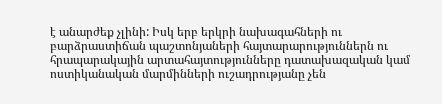է անարժեք չլինի: Իսկ երբ երկրի նախագահների ու բարձրաստիճան պաշտոնյաների հայտարարություններն ու հրապարակային արտահայտությունները դատախազական կամ ոստիկանական մարմինների ուշադրությանը չեն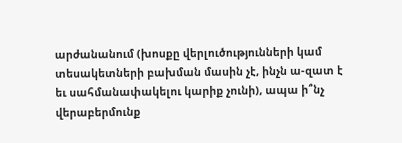արժանանում (խոսքը վերլուծությունների կամ տեսակետների բախման մասին չէ, ինչն ա-զատ է եւ սահմանափակելու կարիք չունի), ապա ի՞նչ վերաբերմունք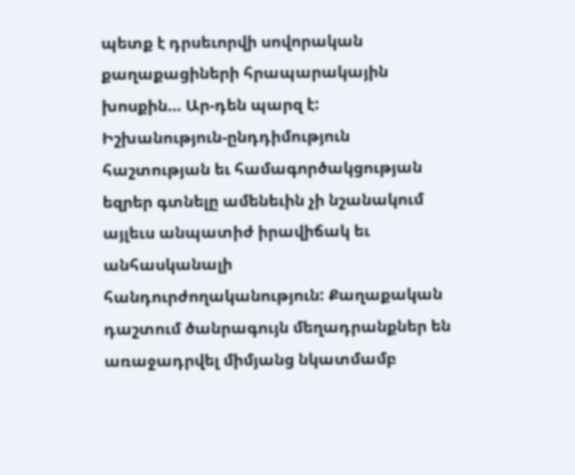պետք է դրսեւորվի սովորական քաղաքացիների հրապարակային խոսքին… Ար-դեն պարզ է:
Իշխանություն-ընդդիմություն հաշտության եւ համագործակցության եզրեր գտնելը ամենեւին չի նշանակում այլեւս անպատիժ իրավիճակ եւ անհասկանալի հանդուրժողականություն: Քաղաքական դաշտում ծանրագույն մեղադրանքներ են առաջադրվել միմյանց նկատմամբ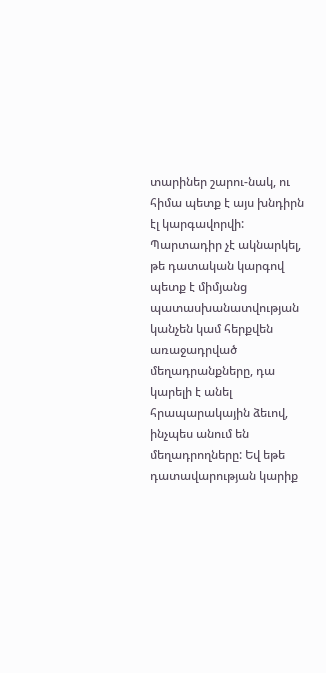տարիներ շարու-նակ, ու հիմա պետք է այս խնդիրն էլ կարգավորվի: Պարտադիր չէ ակնարկել, թե դատական կարգով պետք է միմյանց պատասխանատվության կանչեն կամ հերքվեն առաջադրված մեղադրանքները, դա կարելի է անել հրապարակային ձեւով, ինչպես անում են մեղադրողները: Եվ եթե դատավարության կարիք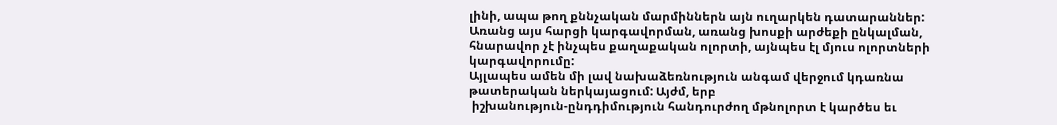լինի, ապա թող քննչական մարմիններն այն ուղարկեն դատարաններ: Առանց այս հարցի կարգավորման, առանց խոսքի արժեքի ընկալման, հնարավոր չէ ինչպես քաղաքական ոլորտի, այնպես էլ մյուս ոլորտների կարգավորումը:
Այլապես ամեն մի լավ նախաձեռնություն անգամ վերջում կդառնա թատերական ներկայացում: Այժմ, երբ
 իշխանություն-ընդդիմություն հանդուրժող մթնոլորտ է կարծես եւ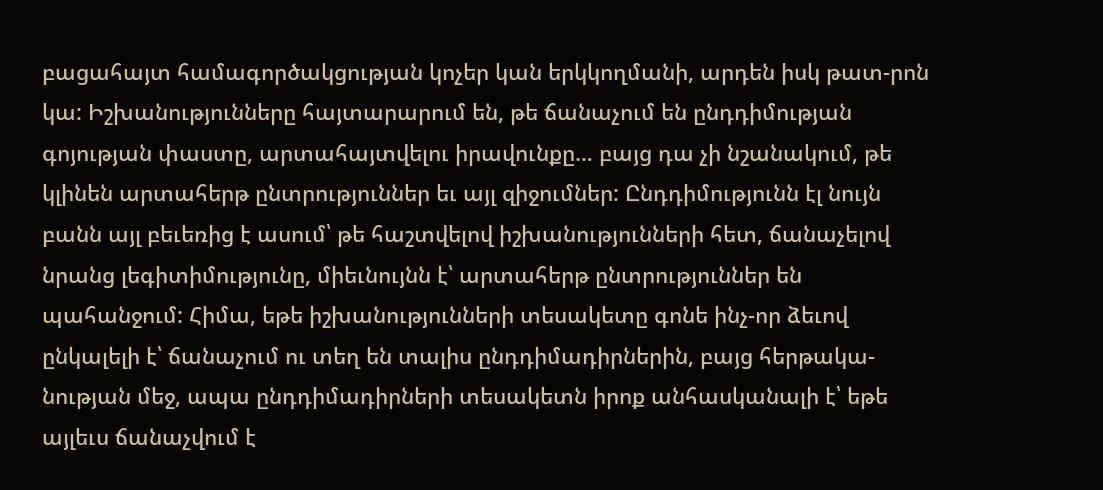բացահայտ համագործակցության կոչեր կան երկկողմանի, արդեն իսկ թատ-րոն կա: Իշխանությունները հայտարարում են, թե ճանաչում են ընդդիմության գոյության փաստը, արտահայտվելու իրավունքը… բայց դա չի նշանակում, թե կլինեն արտահերթ ընտրություններ եւ այլ զիջումներ: Ընդդիմությունն էլ նույն բանն այլ բեւեռից է ասում՝ թե հաշտվելով իշխանությունների հետ, ճանաչելով նրանց լեգիտիմությունը, միեւնույնն է՝ արտահերթ ընտրություններ են պահանջում: Հիմա, եթե իշխանությունների տեսակետը գոնե ինչ-որ ձեւով ընկալելի է՝ ճանաչում ու տեղ են տալիս ընդդիմադիրներին, բայց հերթակա-նության մեջ, ապա ընդդիմադիրների տեսակետն իրոք անհասկանալի է՝ եթե այլեւս ճանաչվում է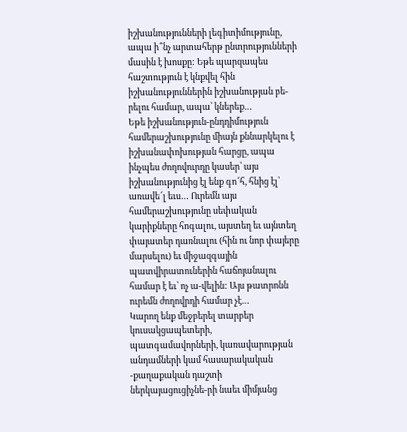իշխանությունների լեգիտիմությունը, ապա ի՞նչ արտահերթ ընտրությունների մասին է խոսքը: Եթե պարզապես հաշտություն է կնքվել հին իշխանություններին իշխանության բե-րելու համար, ապա՝ կներեք…
Եթե իշխանություն-ընդդիմություն համերաշխությունը միայն քննարկելու է իշխանափոխության հարցը, ապա ինչպես ժողովուրդը կասեր՝ այս իշխանությունից էլ ենք գո՜հ, հնից էլ՝ առավե՜լ եւս… Ուրեմն այս համերաշխությունը սեփական կարիքները հոգալու, այստեղ եւ այնտեղ փայատեր դառնալու (հին ու նոր փայերը մարսելու) եւ միջազգային պատվիրատուներին հաճոյանալու համար է եւ՝ ոչ ա-վելին: Այս թատրոնն ուրեմն ժողովրդի համար չէ…
Կարող ենք մեջբերել տարբեր կուսակցապետերի, պատգամավորների, կառավարության անդամների կամ հասարակական -քաղաքական դաշտի ներկայացուցիչնե-րի նաեւ միմյանց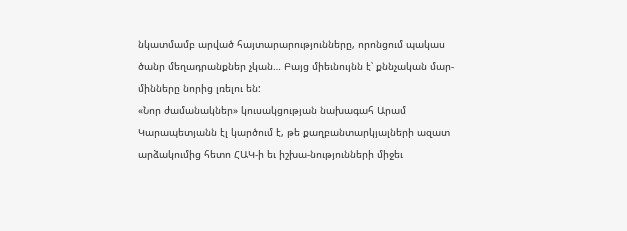նկատմամբ արված հայտարարությունները, որոնցում պակաս ծանր մեղադրանքներ չկան… Բայց միեւնույնն է՝ քննչական մար-մինները նորից լռելու են:
«Նոր ժամանակներ» կուսակցության նախագահ Արամ Կարապետյանն էլ կարծում է, թե քաղբանտարկյալների ազատ արձակումից հետո ՀԱԿ-ի եւ իշխա-նությունների միջեւ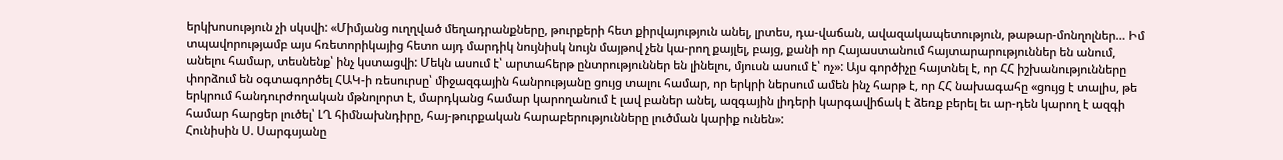երկխոսություն չի սկսվի: «Միմյանց ուղղված մեղադրանքները, թուրքերի հետ քիրվայություն անել, լրտես, դա-վաճան, ավազակապետություն, թաթար-մոնղոլներ… Իմ տպավորությամբ այս հռետորիկայից հետո այդ մարդիկ նույնիսկ նույն մայթով չեն կա-րող քայլել, բայց, քանի որ Հայաստանում հայտարարություններ են անում, անելու համար, տեսնենք՝ ինչ կստացվի: Մեկն ասում է՝ արտահերթ ընտրություններ են լինելու, մյուսն ասում է՝ ոչ»: Այս գործիչը հայտնել է, որ ՀՀ իշխանությունները փորձում են օգտագործել ՀԱԿ-ի ռեսուրսը՝ միջազգային հանրությանը ցույց տալու համար, որ երկրի ներսում ամեն ինչ հարթ է, որ ՀՀ նախագահը «ցույց է տալիս, թե երկրում հանդուրժողական մթնոլորտ է, մարդկանց համար կարողանում է լավ բաներ անել, ազգային լիդերի կարգավիճակ է ձեռք բերել եւ ար-դեն կարող է ազգի համար հարցեր լուծել՝ ԼՂ հիմնախնդիրը, հայ-թուրքական հարաբերությունները լուծման կարիք ունեն»:
Հունիսին Ս. Սարգսյանը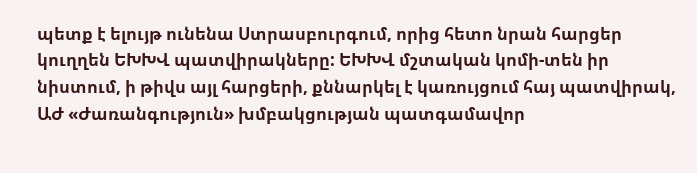պետք է ելույթ ունենա Ստրասբուրգում, որից հետո նրան հարցեր կուղղեն ԵԽԽՎ պատվիրակները: ԵԽԽՎ մշտական կոմի-տեն իր նիստում, ի թիվս այլ հարցերի, քննարկել է կառույցում հայ պատվիրակ, ԱԺ «Ժառանգություն» խմբակցության պատգամավոր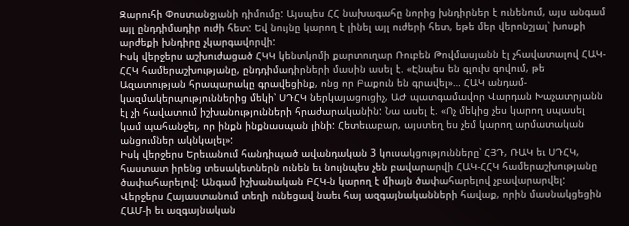Զարուհի Փոստանջյանի դիմումը: Այսպես ՀՀ նախագահը նորից խնդիրներ է ունենում, այս անգամ այլ ընդդիմադիր ուժի հետ: Եվ նույնը կարող է լինել այլ ուժերի հետ, եթե մեր վերոնշյալ՝ խոսքի արժեքի խնդիրը չկարգավորվի:
Իսկ վերջերս աշխուժացած ՀԿԿ կենտկոմի քարտուղար Ռուբեն Թովմասյանն էլ չհավատալով ՀԱԿ-ՀՀԿ համերաշխությանը, ընդդիմադիրների մասին ասել է. «Էնպես են գլուխ գովում, թե Ազատության հրապարակը գրավեցինք, ոնց որ Բաքուն են գրավել»… ՀԱԿ անդամ-կազմակերպություններից մեկի՝ ՍԴՀԿ ներկայացուցիչ, ԱԺ պատգամավոր Վարդան Խաչատրյանն էլ չի հավատում իշխանությունների հրաժարականին: Նա ասել է. «Ոչ մեկից չես կարող սպասել կամ պահանջել, որ ինքն ինքնասպան լինի: Հետեւաբար, այստեղ ես չեմ կարող արմատական անցումներ ակնկալել»:
Իսկ վերջերս Երեւանում հանդիպած ավանդական 3 կուսակցությունները՝ ՀՅԴ, ՌԱԿ եւ ՍԴՀԿ, հաստատ իրենց տեսակետներն ունեն եւ նույնպես չեն բավարարվի ՀԱԿ-ՀՀԿ համերաշխությանը ծափահարելով: Անգամ իշխանական ԲՀԿ-ն կարող է միայն ծափահարելով չբավարարվել:
Վերջերս Հայաստանում տեղի ունեցավ նաեւ հայ ազգայնականների հավաք, որին մասնակցեցին ՀԱՄ-ի եւ ազգայնական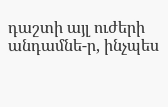դաշտի այլ ուժերի անդամնե-ր, ինչպես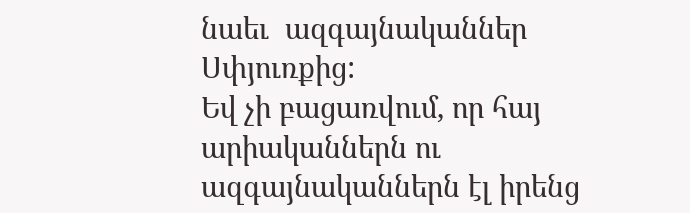նաեւ  ազգայնականներ Սփյուռքից:
Եվ չի բացառվում, որ հայ արիականներն ու ազգայնականներն էլ իրենց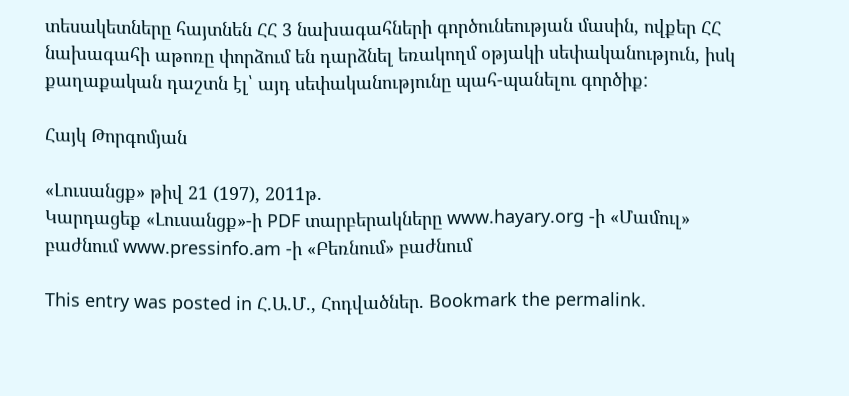տեսակետները հայտնեն ՀՀ 3 նախագահների գործունեության մասին, ովքեր ՀՀ նախագահի աթոռը փորձում են դարձնել եռակողմ օթյակի սեփականություն, իսկ քաղաքական դաշտն էլ՝ այդ սեփականությունը պահ-պանելու գործիք:

Հայկ Թորգոմյան

«Լուսանցք» թիվ 21 (197), 2011թ.
Կարդացեք «Լուսանցք»-ի PDF տարբերակները www.hayary.org -ի «Մամուլ» բաժնում www.pressinfo.am -ի «Բեռնում» բաժնում

This entry was posted in Հ.Ա.Մ., Հոդվածներ. Bookmark the permalink.